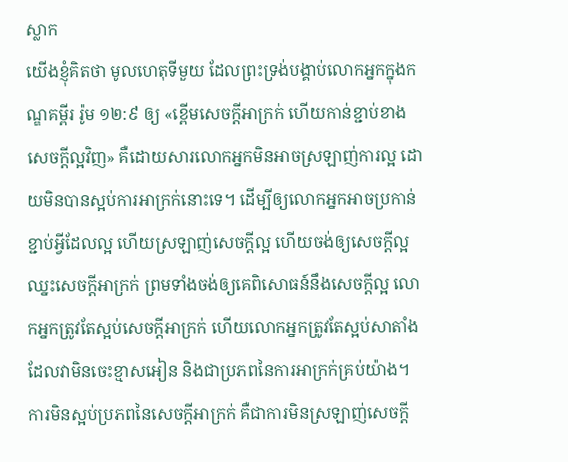ស្លាក
យើងខ្ញុំគិតថា មូលហេតុទីមួយ ដែលព្រះទ្រង់បង្គាប់លោកអ្នកក្នុងកណ្ឌគម្ពីរ រ៉ូម ១២:៩ ឲ្យ «ខ្ពើមសេចក្តីអាក្រក់ ហើយកាន់ខ្ជាប់ខាងសេចក្តីល្អវិញ» គឺដោយសារលោកអ្នកមិនអាចស្រឡាញ់ការល្អ ដោយមិនបានស្អប់ការអាក្រក់នោះទេ។ ដើម្បីឲ្យលោកអ្នកអាចប្រកាន់ខ្ជាប់អ្វីដែលល្អ ហើយស្រឡាញ់សេចក្តីល្អ ហើយចង់ឲ្យសេចក្តីល្អឈ្នះសេចក្តីអាក្រក់ ព្រមទាំងចង់ឲ្យគេពិសោធន៍នឹងសេចក្តីល្អ លោកអ្នកត្រូវតែស្អប់សេចក្តីអាក្រក់ ហើយលោកអ្នកត្រូវតែស្អប់សាតាំង ដែលវាមិនចេះខ្មាសអៀន និងជាប្រភពនៃការអាក្រក់គ្រប់យ៉ាង។ ការមិនស្អប់ប្រភពនៃសេចក្តីអាក្រក់ គឺជាការមិនស្រឡាញ់សេចក្តី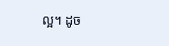ល្អ។ ដូច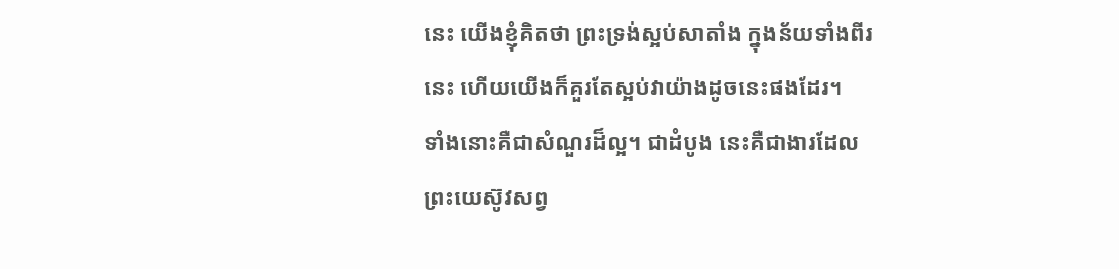នេះ យើងខ្ញុំគិតថា ព្រះទ្រង់ស្អប់សាតាំង ក្នុងន័យទាំងពីរនេះ ហើយយើងក៏គួរតែស្អប់វាយ៉ាងដូចនេះផងដែរ។
ទាំងនោះគឺជាសំណួរដ៏ល្អ។ ជាដំបូង នេះគឺជាងារដែលព្រះយេស៊ូវសព្វ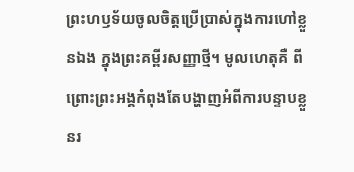ព្រះហឫទ័យចូលចិត្តប្រើប្រាស់ក្នុងការហៅខ្លួនឯង ក្នុងព្រះគម្ពីរសញ្ញាថ្មី។ មូលហេតុគឺ ពីព្រោះព្រះអង្គកំពុងតែបង្ហាញអំពីការបន្ទាបខ្លួនរ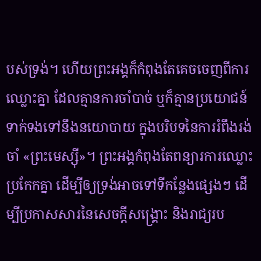បស់ទ្រង់។ ហើយព្រះអង្គក៏កំពុងតែគេចចេញពីការឈ្លោះគ្នា ដែលគ្មានការចាំបាច់ ឬក៏គ្មានប្រយោជន៍ទាក់ទងទៅនឹងនយោបាយ ក្នុងបរិបទនៃការរំពឹងរង់ចាំ «ព្រះមេស្ស៊ី»។ ព្រះអង្គកំពុងតែពន្យារការឈ្លោះប្រកែកគ្នា ដើម្បីឲ្យទ្រង់អាចទៅទីកន្លែងផ្សេងៗ ដើម្បីប្រកាសសារនៃសេចក្ដីសង្គ្រោះ និងរាជ្យរប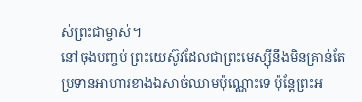ស់ព្រះជាម្ចាស់។
នៅចុងបញ្ចប់ ព្រះយេស៊ូវដែលជាព្រះមេស្ស៊ីនឹងមិនគ្រាន់តែប្រទានអាហារខាងឯសាច់ឈាមប៉ុណ្ណោះទេ ប៉ុន្តែព្រះអ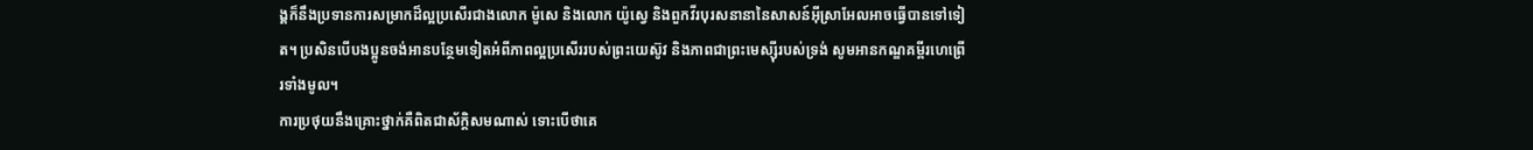ង្គក៏នឹងប្រទានការសម្រាកដ៏ល្អប្រសើរជាងលោក ម៉ូសេ និងលោក យ៉ូស្វេ និងពួកវីរបុរសនានានៃសាសន៍អ៊ីស្រាអែលអាចធ្វើបានទៅទៀត។ ប្រសិនបើបងប្អូនចង់អានបន្ថែមទៀតអំពីភាពល្អប្រសើររបស់ព្រះយេស៊ូវ និងភាពជាព្រះមេស្ស៊ីរបស់ទ្រង់ សូមអានកណ្ឌគម្ពីរហេព្រើរទាំងមូល។
ការប្រថុយនឹងគ្រោះថ្នាក់គឺពិតជាស័ក្តិសមណាស់ ទោះបើថាគេ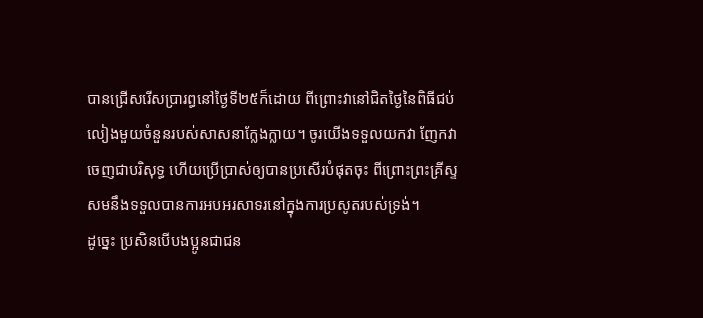បានជ្រើសរើសប្រារព្ធនៅថ្ងៃទី២៥ក៏ដោយ ពីព្រោះវានៅជិតថ្ងៃនៃពិធីជប់លៀងមួយចំនួនរបស់សាសនាក្លែងក្លាយ។ ចូរយើងទទួលយកវា ញែកវាចេញជាបរិសុទ្ធ ហើយប្រើប្រាស់ឲ្យបានប្រសើរបំផុតចុះ ពីព្រោះព្រះគ្រីស្ទសមនឹងទទួលបានការអបអរសាទរនៅក្នុងការប្រសូតរបស់ទ្រង់។
ដូច្នេះ ប្រសិនបើបងប្អូនជាជន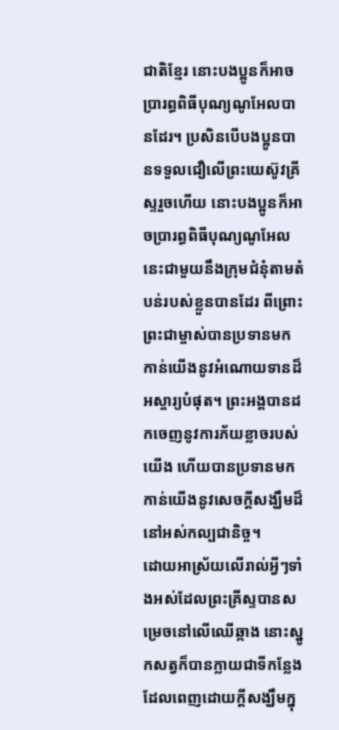ជាតិខ្មែរ នោះបងប្អូនក៏អាចប្រារព្ធពិធីបុណ្យណូអែលបានដែរ។ ប្រសិនបើបងប្អូនបានទទួលជឿលើព្រះយេស៊ូវគ្រីស្ទរួចហើយ នោះបងប្អូនក៏អាចប្រារព្ធពិធីបុណ្យណូអែលនេះជាមួយនឹងក្រុមជំនុំតាមតំបន់របស់ខ្លួនបានដែរ ពីព្រោះព្រះជាម្ចាស់បានប្រទានមកកាន់យើងនូវអំណោយទានដ៏អស្ចារ្យបំផុត។ ព្រះអង្គបានដកចេញនូវការភ័យខ្លាចរបស់យើង ហើយបានប្រទានមកកាន់យើងនូវសេចក្ដីសង្ឃឹមដ៏នៅអស់កល្បជានិច្ច។
ដោយអាស្រ័យលើរាល់អ្វីៗទាំងអស់ដែលព្រះគ្រីស្ទបានសម្រេចនៅលើឈើឆ្កាង នោះស្នូកសត្វក៏បានក្លាយជាទីកន្លែងដែលពេញដោយក្ដីសង្ឃឹមក្នុ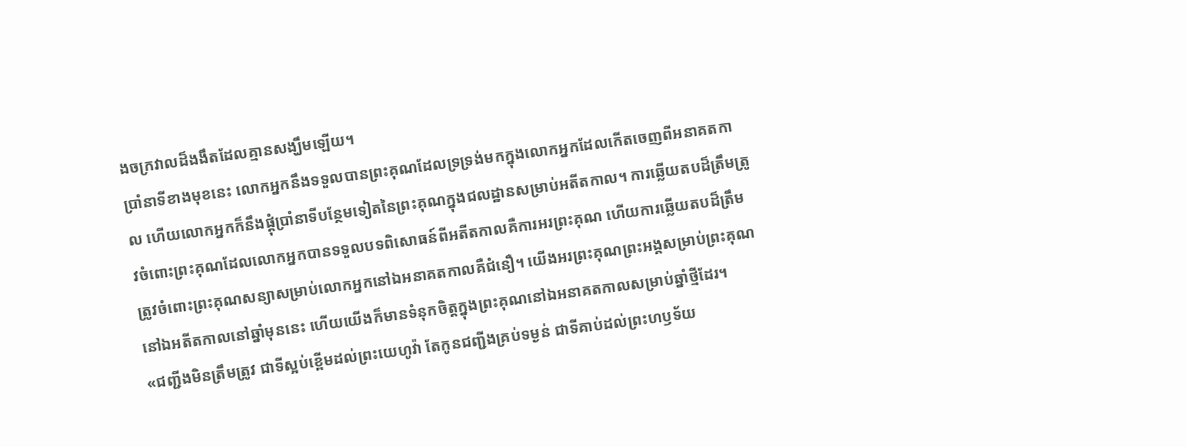ងចក្រវាលដ៏ងងឹតដែលគ្មានសង្ឃឹមឡើយ។
ប្រាំនាទីខាងមុខនេះ លោកអ្នកនឹងទទួលបានព្រះគុណដែលទ្រទ្រង់មកក្នុងលោកអ្នកដែលកើតចេញពីអនាគតកាល ហើយលោកអ្នកក៏នឹងផ្ដុំប្រាំនាទីបន្ថែមទៀតនៃព្រះគុណក្នុងជលដ្ឋានសម្រាប់អតីតកាល។ ការឆ្លើយតបដ៏ត្រឹមត្រូវចំពោះព្រះគុណដែលលោកអ្នកបានទទួលបទពិសោធន៍ពីអតីតកាលគឺការអរព្រះគុណ ហើយការឆ្លើយតបដ៏ត្រឹមត្រូវចំពោះព្រះគុណសន្យាសម្រាប់លោកអ្នកនៅឯអនាគតកាលគឺជំនឿ។ យើងអរព្រះគុណព្រះអង្គសម្រាប់ព្រះគុណនៅឯអតីតកាលនៅឆ្នាំមុននេះ ហើយយើងក៏មានទំនុកចិត្តក្នុងព្រះគុណនៅឯអនាគតកាលសម្រាប់ឆ្នាំថ្មីដែរ។
«ជញ្ជីងមិនត្រឹមត្រូវ ជាទីស្អប់ខ្ពើមដល់ព្រះយេហូវ៉ា តែកូនជញ្ជីងគ្រប់ទម្ងន់ ជាទីគាប់ដល់ព្រះហឫទ័យ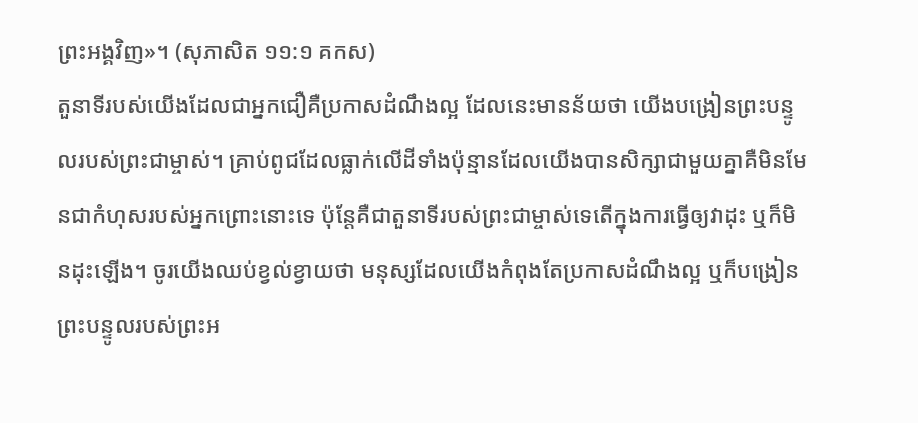ព្រះអង្គវិញ»។ (សុភាសិត ១១:១ គកស)
តួនាទីរបស់យើងដែលជាអ្នកជឿគឺប្រកាសដំណឹងល្អ ដែលនេះមានន័យថា យើងបង្រៀនព្រះបន្ទូលរបស់ព្រះជាម្ចាស់។ គ្រាប់ពូជដែលធ្លាក់លើដីទាំងប៉ុន្មានដែលយើងបានសិក្សាជាមួយគ្នាគឺមិនមែនជាកំហុសរបស់អ្នកព្រោះនោះទេ ប៉ុន្តែគឺជាតួនាទីរបស់ព្រះជាម្ចាស់ទេតើក្នុងការធ្វើឲ្យវាដុះ ឬក៏មិនដុះឡើង។ ចូរយើងឈប់ខ្វល់ខ្វាយថា មនុស្សដែលយើងកំពុងតែប្រកាសដំណឹងល្អ ឬក៏បង្រៀនព្រះបន្ទូលរបស់ព្រះអ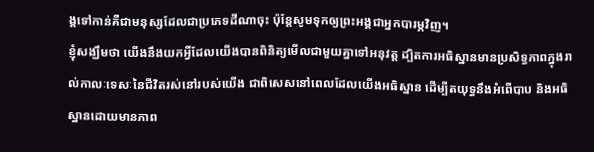ង្គទៅកាន់គឺជាមនុស្សដែលជាប្រភេទដីណាចុះ ប៉ុន្តែសូមទុកឲ្យព្រះអង្គជាអ្នកបារម្ភវិញ។
ខ្ញុំសង្ឃឹមថា យើងនឹងយកអ្វីដែលយើងបានពិនិត្យមើលជាមួយគ្នាទៅអនុវត្ត ដ្បិតការអធិស្ឋានមានប្រសិទ្ធភាពក្នុងរាល់កាលៈទេសៈនៃជីវិតរស់នៅរបស់យើង ជាពិសេសនៅពេលដែលយើងអធិស្ឋាន ដើម្បីតយុទ្ធនឹងអំពើបាប និងអធិស្ឋានដោយមានភាព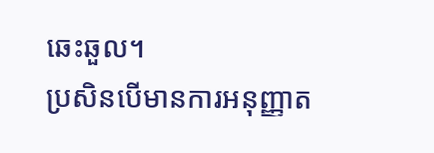ឆេះឆួល។
ប្រសិនបើមានការអនុញ្ញាត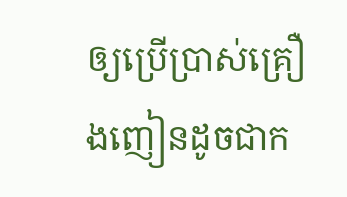ឲ្យប្រើប្រាស់គ្រឿងញៀនដូចជាក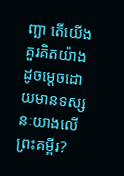ញ្ឆា តើយើងគួរគិតយ៉ាងដូចម្ដេចដោយមានទស្សនៈយាងលើព្រះគម្ពីរ?